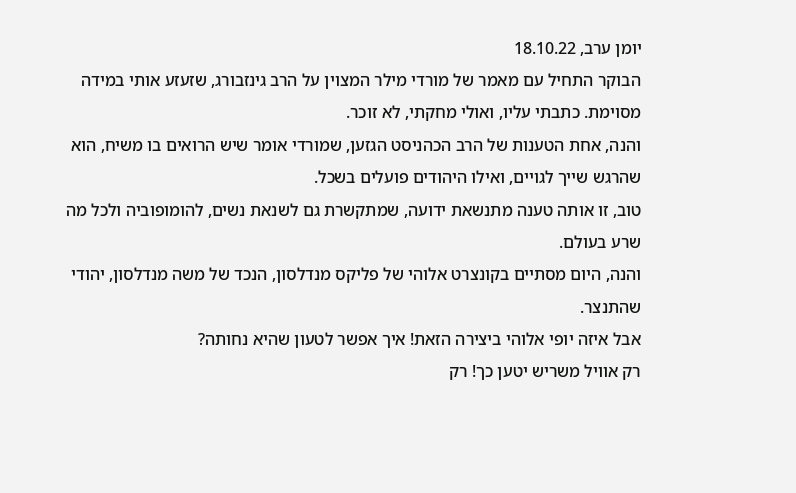יומן ערב, 18.10.22
הבוקר התחיל עם מאמר של מורדי מילר המצוין על הרב גינזבורג, שזעזע אותי במידה מסוימת. כתבתי עליו, ואולי מחקתי, לא זוכר.
והנה, אחת הטענות של הרב הכהניסט הגזען, שמורדי אומר שיש הרואים בו משיח, הוא שהרגש שייך לגויים, ואילו היהודים פועלים בשכל.
טוב, זו אותה טענה מתנשאת ידועה, שמתקשרת גם לשנאת נשים, להומופוביה ולכל מה שרע בעולם.
והנה, היום מסתיים בקונצרט אלוהי של פליקס מנדלסון, הנכד של משה מנדלסון, יהודי שהתנצר.
אבל איזה יופי אלוהי ביצירה הזאת! איך אפשר לטעון שהיא נחותה?
רק אוויל משריש יטען כך! רק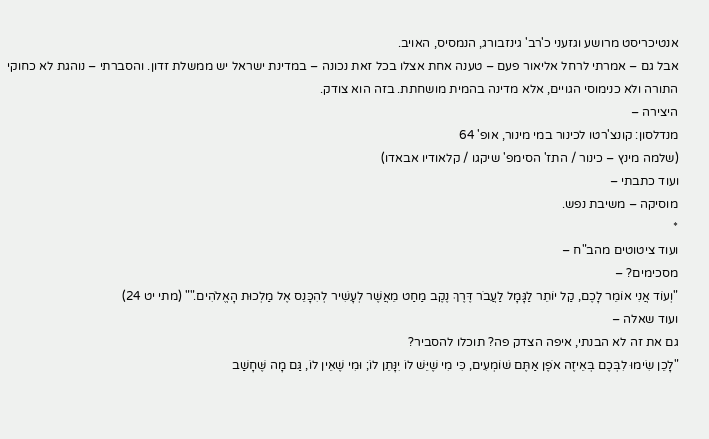אנטיכריסט מרושע וגזעני כ'רב' גינזבורג, הנמסיס, האויב.
אבל גם – אמרתי לרחל אליאור פעם – טענה אחת אצלו בכל זאת נכונה – במדינת ישראל יש ממשלת זדון. והסברתי – נוהגת לא כחוקי התורה ולא כנימוסי הגויים, אלא מדינה בהמית מושחתת. בזה הוא צודק.
היצירה –
מנדלסון: קונצ'רטו לכינור במי מינור, אופ' 64
(שלמה מינץ – כינור / התז' הסימפ' שיקגו / קלאודיו אבאדו)
ועוד כתבתי –
מוסיקה – משיבת נפש.
*
ועוד ציטוטים מהב"ח –
מסכימים? –
"וְעוֹד אֲנִי אוֹמֵר לָכֶם, קַל יוֹתֵר לַגָּמָל לַעֲבֺר דֶּרֶךְ נֶקֶב מַחַט מֵאֲשֶׁר לְעָשִׁיר לְהִכָּנֵס אֶל מַלְכוּת הָאֱלֹהִים."" (מתי יט 24)
ועוד שאלה –
גם את זה לא הבנתי, איפה הצדק פה? תוכלו להסביר?
"לָכֵן שִׂימוּ לִבְּכֶם בְּאֵיזֶה אֺפֶן אַתֶּם שׁוֹמְעִים, כִּי מִי שֶׁיֵּשׁ לוֹ יִנָּתֵן לוֹ; וּמִי שֶׁאֵין לוֹ, גַּם מָה שֶּׁחָשַׁב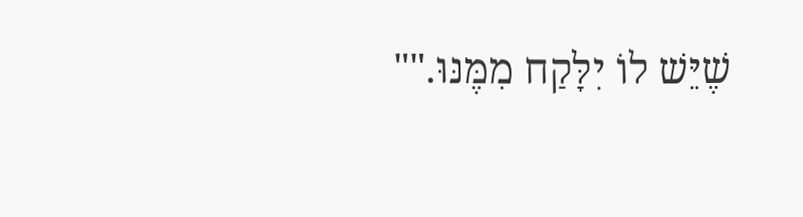שֶׁיֵּשׁ לוֹ יִלָּקַח מִמֶּנּוּ.""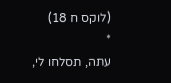(לוקס ח 18)
*
עתה, תסלחו לי,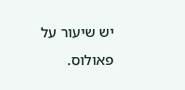יש שיעור על פאולוס.